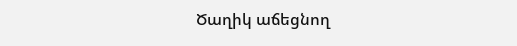Ծաղիկ աճեցնող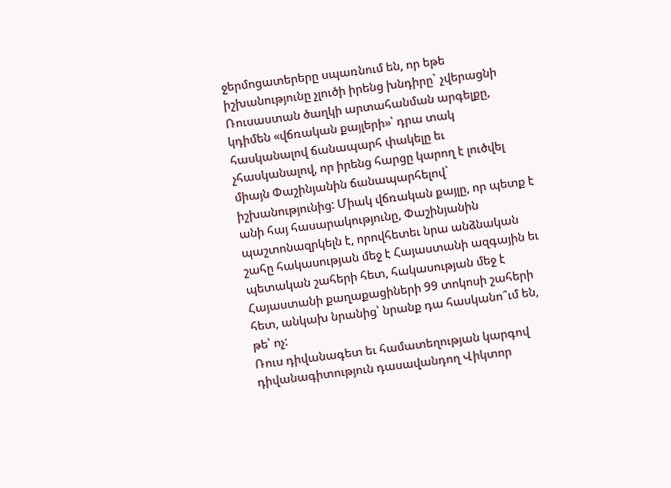ջերմոցատերերը սպառնում են, որ եթե իշխանությունը չլուծի իրենց խնդիրը` չվերացնի Ռուսաստան ծաղկի արտահանման արգելքը, կդիմեն «վճռական քայլերի»՝ դրա տակ հասկանալով ճանապարհ փակելը եւ չհասկանալով, որ իրենց հարցը կարող է լուծվել միայն Փաշինյանին ճանապարհելով` իշխանությունից: Միակ վճռական քայլը, որ պետք է անի հայ հասարակությունը, Փաշինյանին պաշտոնազրկելն է, որովհետեւ նրա անձնական շահը հակասության մեջ է Հայաստանի ազգային եւ պետական շահերի հետ, հակասության մեջ է Հայաստանի քաղաքացիների 99 տոկոսի շահերի հետ, անկախ նրանից՝ նրանք դա հասկանո՞ւմ են, թե՝ ոչ:
Ռուս դիվանագետ եւ համատեղության կարգով դիվանագիտություն դասավանդող Վիկտոր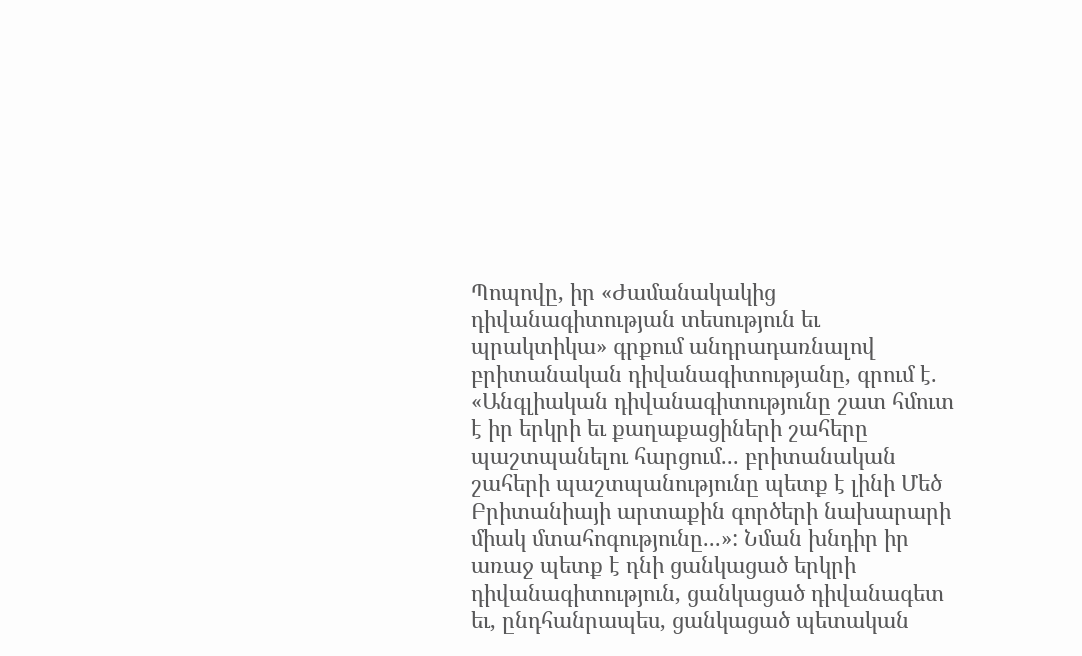Պոպովը, իր «Ժամանակակից դիվանագիտության տեսություն եւ պրակտիկա» գրքում անդրադառնալով բրիտանական դիվանագիտությանը, գրում է. «Անգլիական դիվանագիտությունը շատ հմուտ է իր երկրի եւ քաղաքացիների շահերը պաշտպանելու հարցում... բրիտանական շահերի պաշտպանությունը պետք է լինի Մեծ Բրիտանիայի արտաքին գործերի նախարարի միակ մտահոգությունը...»: Նման խնդիր իր առաջ պետք է դնի ցանկացած երկրի դիվանագիտություն, ցանկացած դիվանագետ եւ, ընդհանրապես, ցանկացած պետական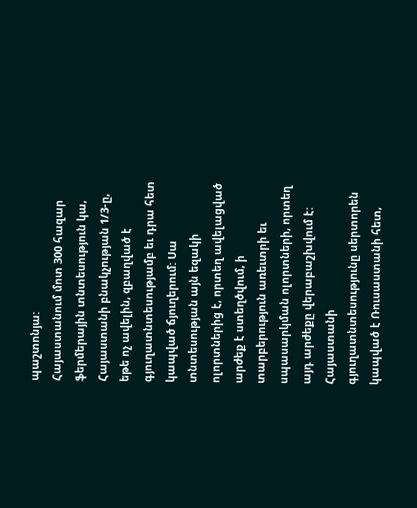պաշտոնյա:
Հայաստանում մոտ 300 հազար ֆերմերային տնտեսություն կա, Հայաստանի բնակչության 1/3-ը, եթե ոչ ավելին, զբաղված է գյուղատնտեսությամբ եւ դրա հետ կապված ճյուղերում: Սա տնտեսության այն եզակի ոլորտներից է, որտեղ ավելացված արժեք է ստեղծվում, ի տարբերություն առեւտրի եւ սպասարկման ոլորտների, որտեղ այդ արժեքը վերաբաշխվում է: Հայաստանի գյուղատնտեսությունը սերտորեն կապված է Ռուսաստանի հետ,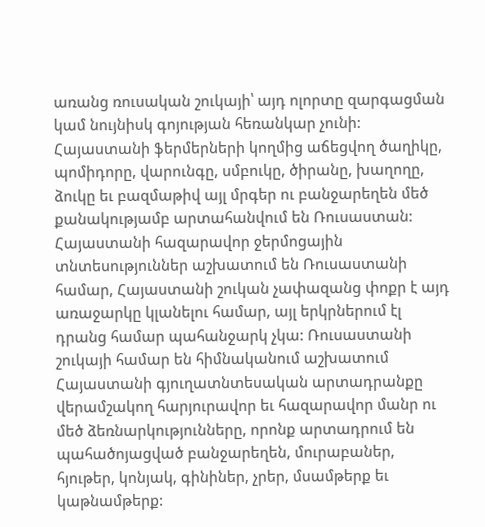առանց ռուսական շուկայի՝ այդ ոլորտը զարգացման կամ նույնիսկ գոյության հեռանկար չունի: Հայաստանի ֆերմերների կողմից աճեցվող ծաղիկը, պոմիդորը, վարունգը, սմբուկը, ծիրանը, խաղողը, ձուկը եւ բազմաթիվ այլ մրգեր ու բանջարեղեն մեծ քանակությամբ արտահանվում են Ռուսաստան: Հայաստանի հազարավոր ջերմոցային տնտեսություններ աշխատում են Ռուսաստանի համար, Հայաստանի շուկան չափազանց փոքր է այդ առաջարկը կլանելու համար, այլ երկրներում էլ դրանց համար պահանջարկ չկա: Ռուսաստանի շուկայի համար են հիմնականում աշխատում Հայաստանի գյուղատնտեսական արտադրանքը վերամշակող հարյուրավոր եւ հազարավոր մանր ու մեծ ձեռնարկությունները, որոնք արտադրում են պահածոյացված բանջարեղեն, մուրաբաներ, հյութեր, կոնյակ, գինիներ, չրեր, մսամթերք եւ կաթնամթերք: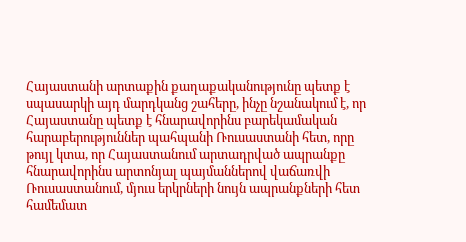Հայաստանի արտաքին քաղաքականությունը պետք է սպասարկի այդ մարդկանց շահերը, ինչը նշանակում է, որ Հայաստանը պետք է հնարավորինս բարեկամական հարաբերություններ պահպանի Ռուսաստանի հետ, որը թույլ կտա, որ Հայաստանում արտադրված ապրանքը հնարավորինս արտոնյալ պայմաններով վաճառվի Ռուսաստանում, մյուս երկրների նույն ապրանքների հետ համեմատ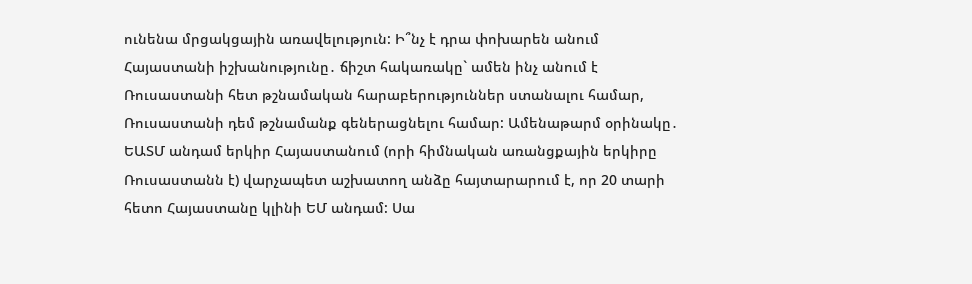ունենա մրցակցային առավելություն: Ի՞նչ է դրա փոխարեն անում Հայաստանի իշխանությունը․ ճիշտ հակառակը` ամեն ինչ անում է Ռուսաստանի հետ թշնամական հարաբերություններ ստանալու համար, Ռուսաստանի դեմ թշնամանք գեներացնելու համար: Ամենաթարմ օրինակը․ ԵԱՏՄ անդամ երկիր Հայաստանում (որի հիմնական առանցքային երկիրը Ռուսաստանն է) վարչապետ աշխատող անձը հայտարարում է, որ 20 տարի հետո Հայաստանը կլինի ԵՄ անդամ: Սա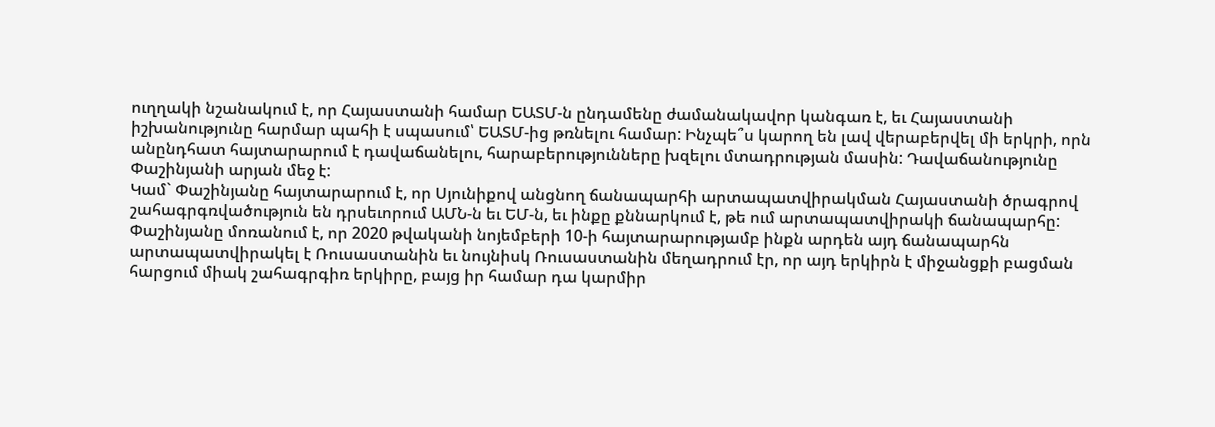ուղղակի նշանակում է, որ Հայաստանի համար ԵԱՏՄ-ն ընդամենը ժամանակավոր կանգառ է, եւ Հայաստանի իշխանությունը հարմար պահի է սպասում՝ ԵԱՏՄ-ից թռնելու համար: Ինչպե՞ս կարող են լավ վերաբերվել մի երկրի, որն անընդհատ հայտարարում է դավաճանելու, հարաբերությունները խզելու մտադրության մասին: Դավաճանությունը Փաշինյանի արյան մեջ է:
Կամ` Փաշինյանը հայտարարում է, որ Սյունիքով անցնող ճանապարհի արտապատվիրակման Հայաստանի ծրագրով շահագրգռվածություն են դրսեւորում ԱՄՆ-ն եւ ԵՄ-ն, եւ ինքը քննարկում է, թե ում արտապատվիրակի ճանապարհը: Փաշինյանը մոռանում է, որ 2020 թվականի նոյեմբերի 10-ի հայտարարությամբ ինքն արդեն այդ ճանապարհն արտապատվիրակել է Ռուսաստանին եւ նույնիսկ Ռուսաստանին մեղադրում էր, որ այդ երկիրն է միջանցքի բացման հարցում միակ շահագրգիռ երկիրը, բայց իր համար դա կարմիր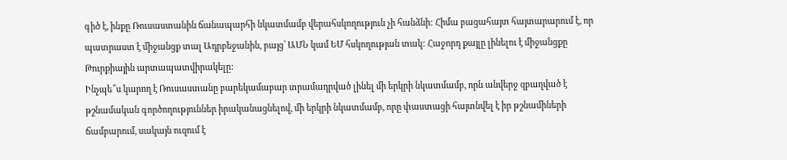գիծ է, ինքը Ռուսաստանին ճանապարհի նկատմամբ վերահսկողություն չի հանձնի: Հիմա բացահայտ հայտարարում է, որ պատրաստ է միջանցք տալ Ադրբեջանին, բայց՝ ԱՄՆ կամ ԵՄ հսկողության տակ: Հաջորդ քայլը լինելու է միջանցքը Թուրքիային արտապատվիրակելը:
Ինչպե՞ս կարող է Ռուսաստանը բարեկամաբար տրամադրված լինել մի երկրի նկատմամբ, որն անվերջ զբաղված է թշնամական գործողություններ իրականացնելով, մի երկրի նկատմամբ, որը փաստացի հայտնվել է իր թշնամիների ճամբարում, սակայն ուզում է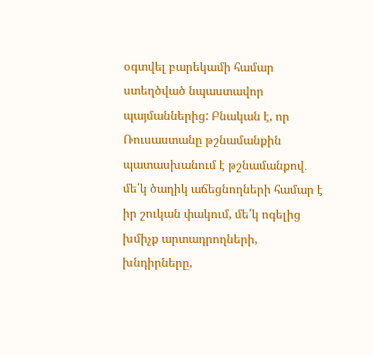օգտվել բարեկամի համար ստեղծված նպաստավոր պայմաններից: Բնական է, որ Ռուսաստանը թշնամանքին պատասխանում է թշնամանքով․ մե՛կ ծաղիկ աճեցնողների համար է իր շուկան փակում, մե՛կ ոգելից խմիչք արտադրողների, խնդիրները,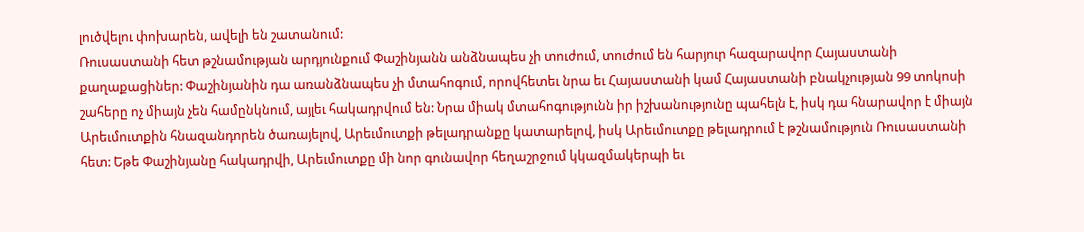լուծվելու փոխարեն, ավելի են շատանում:
Ռուսաստանի հետ թշնամության արդյունքում Փաշինյանն անձնապես չի տուժում, տուժում են հարյուր հազարավոր Հայաստանի քաղաքացիներ: Փաշինյանին դա առանձնապես չի մտահոգում, որովհետեւ նրա եւ Հայաստանի կամ Հայաստանի բնակչության 99 տոկոսի շահերը ոչ միայն չեն համընկնում, այլեւ հակադրվում են: Նրա միակ մտահոգությունն իր իշխանությունը պահելն է, իսկ դա հնարավոր է միայն Արեւմուտքին հնազանդորեն ծառայելով, Արեւմուտքի թելադրանքը կատարելով, իսկ Արեւմուտքը թելադրում է թշնամություն Ռուսաստանի հետ: Եթե Փաշինյանը հակադրվի, Արեւմուտքը մի նոր գունավոր հեղաշրջում կկազմակերպի եւ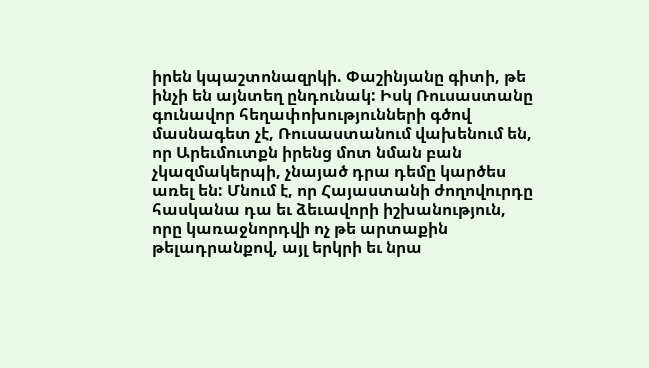իրեն կպաշտոնազրկի. Փաշինյանը գիտի, թե ինչի են այնտեղ ընդունակ: Իսկ Ռուսաստանը գունավոր հեղափոխությունների գծով մասնագետ չէ, Ռուսաստանում վախենում են, որ Արեւմուտքն իրենց մոտ նման բան չկազմակերպի, չնայած դրա դեմը կարծես առել են: Մնում է, որ Հայաստանի ժողովուրդը հասկանա դա եւ ձեւավորի իշխանություն, որը կառաջնորդվի ոչ թե արտաքին թելադրանքով, այլ երկրի եւ նրա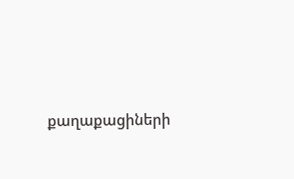քաղաքացիների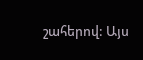շահերով: Այս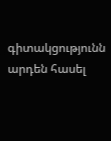գիտակցությունն արդեն հասել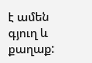է ամեն գյուղ և քաղաք: